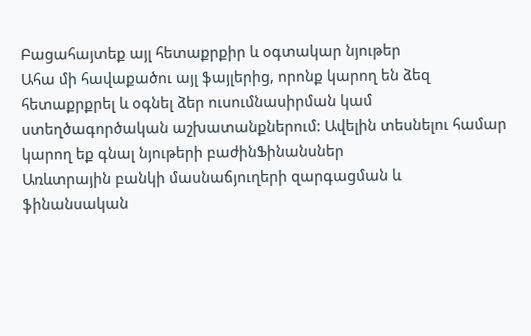Բացահայտեք այլ հետաքրքիր և օգտակար նյութեր
Ահա մի հավաքածու այլ ֆայլերից, որոնք կարող են ձեզ հետաքրքրել և օգնել ձեր ուսումնասիրման կամ ստեղծագործական աշխատանքներում: Ավելին տեսնելու համար կարող եք գնալ նյութերի բաժինՖինանսներ
Առևտրային բանկի մասնաճյուղերի զարգացման և ֆինանսական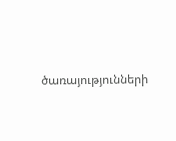ծառայությունների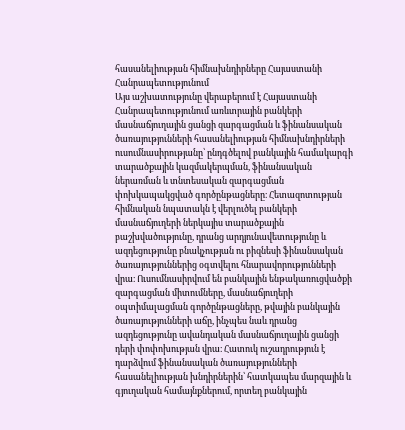հասանելիության հիմնախնդիրները Հայաստանի Հանրապետությունում
Այս աշխատությունը վերաբերում է Հայաստանի Հանրապետությունում առևտրային բանկերի մասնաճյուղային ցանցի զարգացման և ֆինանսական ծառայությունների հասանելիության հիմնախնդիրների ուսումնասիրությանը՝ ընդգծելով բանկային համակարգի տարածքային կազմակերպման, ֆինանսական ներառման և տնտեսական զարգացման փոխկապակցված գործընթացները։ Հետազոտության հիմնական նպատակն է վերլուծել բանկերի մասնաճյուղերի ներկայիս տարածքային բաշխվածությունը, դրանց արդյունավետությունը և ազդեցությունը բնակչության ու բիզնեսի ֆինանսական ծառայություններից օգտվելու հնարավորությունների վրա։ Ուսումնասիրվում են բանկային ենթակառուցվածքի զարգացման միտումները, մասնաճյուղերի օպտիմալացման գործընթացները, թվային բանկային ծառայությունների աճը, ինչպես նաև դրանց ազդեցությունը ավանդական մասնաճյուղային ցանցի դերի փոփոխության վրա։ Հատուկ ուշադրություն է դարձվում ֆինանսական ծառայությունների հասանելիության խնդիրներին՝ հատկապես մարզային և գյուղական համայնքներում, որտեղ բանկային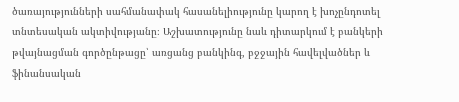ծառայությունների սահմանափակ հասանելիությունը կարող է խոչընդոտել տնտեսական ակտիվությանը։ Աշխատությունը նաև դիտարկում է բանկերի թվայնացման գործընթացը՝ առցանց բանկինգ, բջջային հավելվածներ և ֆինանսական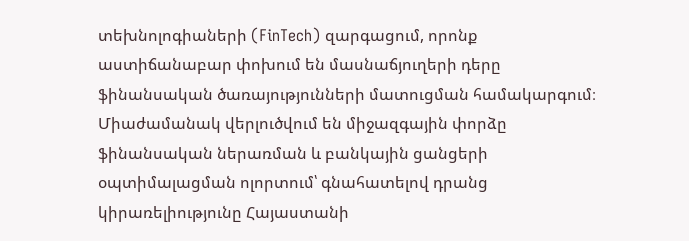տեխնոլոգիաների (FinTech) զարգացում, որոնք աստիճանաբար փոխում են մասնաճյուղերի դերը ֆինանսական ծառայությունների մատուցման համակարգում։ Միաժամանակ վերլուծվում են միջազգային փորձը ֆինանսական ներառման և բանկային ցանցերի օպտիմալացման ոլորտում՝ գնահատելով դրանց կիրառելիությունը Հայաստանի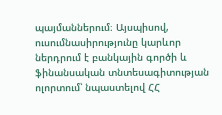պայմաններում։ Այսպիսով, ուսումնասիրությունը կարևոր ներդրում է բանկային գործի և ֆինանսական տնտեսագիտության ոլորտում՝ նպաստելով ՀՀ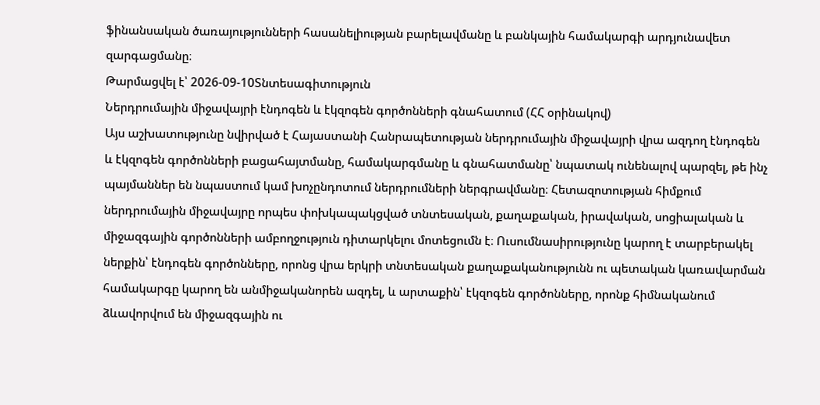ֆինանսական ծառայությունների հասանելիության բարելավմանը և բանկային համակարգի արդյունավետ զարգացմանը։
Թարմացվել է՝ 2026-09-10Տնտեսագիտություն
Ներդրումային միջավայրի էնդոգեն և էկզոգեն գործոնների գնահատում (ՀՀ օրինակով)
Այս աշխատությունը նվիրված է Հայաստանի Հանրապետության ներդրումային միջավայրի վրա ազդող էնդոգեն և էկզոգեն գործոնների բացահայտմանը, համակարգմանը և գնահատմանը՝ նպատակ ունենալով պարզել, թե ինչ պայմաններ են նպաստում կամ խոչընդոտում ներդրումների ներգրավմանը։ Հետազոտության հիմքում ներդրումային միջավայրը որպես փոխկապակցված տնտեսական, քաղաքական, իրավական, սոցիալական և միջազգային գործոնների ամբողջություն դիտարկելու մոտեցումն է։ Ուսումնասիրությունը կարող է տարբերակել ներքին՝ էնդոգեն գործոնները, որոնց վրա երկրի տնտեսական քաղաքականությունն ու պետական կառավարման համակարգը կարող են անմիջականորեն ազդել, և արտաքին՝ էկզոգեն գործոնները, որոնք հիմնականում ձևավորվում են միջազգային ու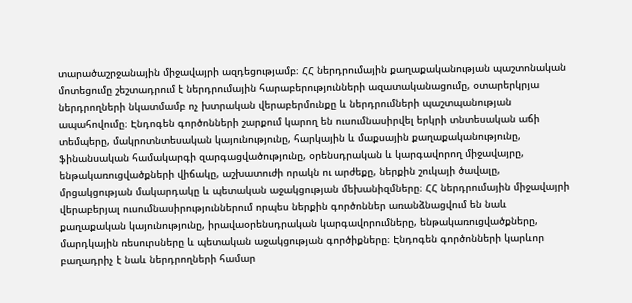տարածաշրջանային միջավայրի ազդեցությամբ։ ՀՀ ներդրումային քաղաքականության պաշտոնական մոտեցումը շեշտադրում է ներդրումային հարաբերությունների ազատականացումը, օտարերկրյա ներդրողների նկատմամբ ոչ խտրական վերաբերմունքը և ներդրումների պաշտպանության ապահովումը։ Էնդոգեն գործոնների շարքում կարող են ուսումնասիրվել երկրի տնտեսական աճի տեմպերը, մակրոտնտեսական կայունությունը, հարկային և մաքսային քաղաքականությունը, ֆինանսական համակարգի զարգացվածությունը, օրենսդրական և կարգավորող միջավայրը, ենթակառուցվածքների վիճակը, աշխատուժի որակն ու արժեքը, ներքին շուկայի ծավալը, մրցակցության մակարդակը և պետական աջակցության մեխանիզմները։ ՀՀ ներդրումային միջավայրի վերաբերյալ ուսումնասիրություններում որպես ներքին գործոններ առանձնացվում են նաև քաղաքական կայունությունը, իրավաօրենսդրական կարգավորումները, ենթակառուցվածքները, մարդկային ռեսուրսները և պետական աջակցության գործիքները։ Էնդոգեն գործոնների կարևոր բաղադրիչ է նաև ներդրողների համար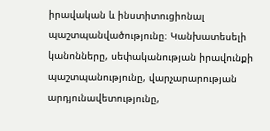իրավական և ինստիտուցիոնալ պաշտպանվածությունը։ Կանխատեսելի կանոնները, սեփականության իրավունքի պաշտպանությունը, վարչարարության արդյունավետությունը,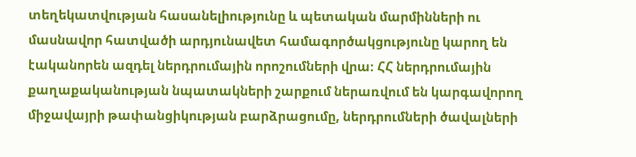տեղեկատվության հասանելիությունը և պետական մարմինների ու մասնավոր հատվածի արդյունավետ համագործակցությունը կարող են էականորեն ազդել ներդրումային որոշումների վրա։ ՀՀ ներդրումային քաղաքականության նպատակների շարքում ներառվում են կարգավորող միջավայրի թափանցիկության բարձրացումը, ներդրումների ծավալների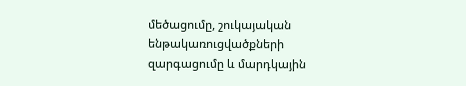մեծացումը, շուկայական ենթակառուցվածքների զարգացումը և մարդկային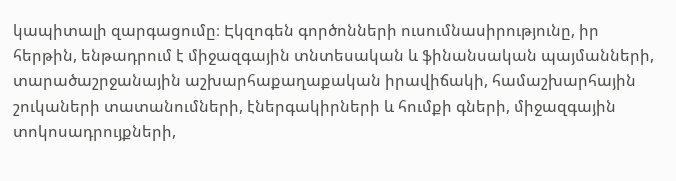կապիտալի զարգացումը։ Էկզոգեն գործոնների ուսումնասիրությունը, իր հերթին, ենթադրում է միջազգային տնտեսական և ֆինանսական պայմանների, տարածաշրջանային աշխարհաքաղաքական իրավիճակի, համաշխարհային շուկաների տատանումների, էներգակիրների և հումքի գների, միջազգային տոկոսադրույքների,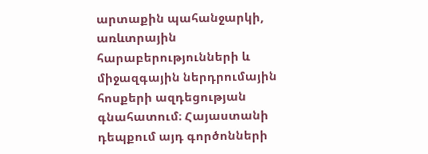արտաքին պահանջարկի, առևտրային հարաբերությունների և միջազգային ներդրումային հոսքերի ազդեցության գնահատում։ Հայաստանի դեպքում այդ գործոնների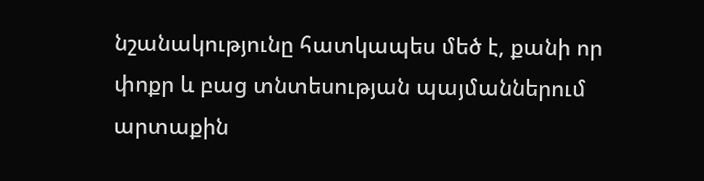նշանակությունը հատկապես մեծ է, քանի որ փոքր և բաց տնտեսության պայմաններում արտաքին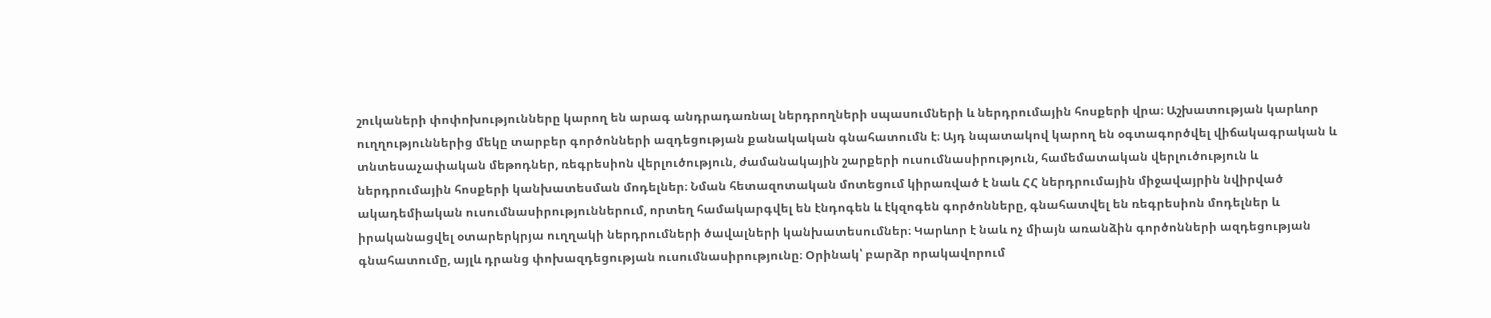շուկաների փոփոխությունները կարող են արագ անդրադառնալ ներդրողների սպասումների և ներդրումային հոսքերի վրա։ Աշխատության կարևոր ուղղություններից մեկը տարբեր գործոնների ազդեցության քանակական գնահատումն է։ Այդ նպատակով կարող են օգտագործվել վիճակագրական և տնտեսաչափական մեթոդներ, ռեգրեսիոն վերլուծություն, ժամանակային շարքերի ուսումնասիրություն, համեմատական վերլուծություն և ներդրումային հոսքերի կանխատեսման մոդելներ։ Նման հետազոտական մոտեցում կիրառված է նաև ՀՀ ներդրումային միջավայրին նվիրված ակադեմիական ուսումնասիրություններում, որտեղ համակարգվել են էնդոգեն և էկզոգեն գործոնները, գնահատվել են ռեգրեսիոն մոդելներ և իրականացվել օտարերկրյա ուղղակի ներդրումների ծավալների կանխատեսումներ։ Կարևոր է նաև ոչ միայն առանձին գործոնների ազդեցության գնահատումը, այլև դրանց փոխազդեցության ուսումնասիրությունը։ Օրինակ՝ բարձր որակավորում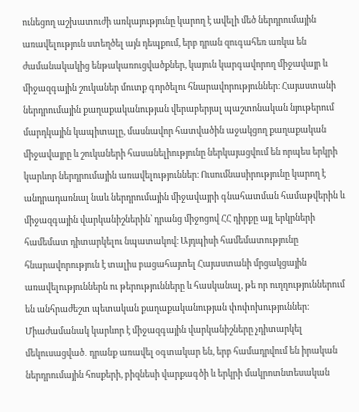ունեցող աշխատուժի առկայությունը կարող է ավելի մեծ ներդրումային առավելություն ստեղծել այն դեպքում, երբ դրան զուգահեռ առկա են ժամանակակից ենթակառուցվածքներ, կայուն կարգավորող միջավայր և միջազգային շուկաներ մուտք գործելու հնարավորություններ։ Հայաստանի ներդրումային քաղաքականության վերաբերյալ պաշտոնական նյութերում մարդկային կապիտալը, մասնավոր հատվածին աջակցող քաղաքական միջավայրը և շուկաների հասանելիությունը ներկայացվում են որպես երկրի կարևոր ներդրումային առավելություններ։ Ուսումնասիրությունը կարող է անդրադառնալ նաև ներդրումային միջավայրի գնահատման համաթվերին և միջազգային վարկանիշներին՝ դրանց միջոցով ՀՀ դիրքը այլ երկրների համեմատ դիտարկելու նպատակով։ Այդպիսի համեմատությունը հնարավորություն է տալիս բացահայտել Հայաստանի մրցակցային առավելություններն ու թերությունները և հասկանալ, թե որ ուղղություններում են անհրաժեշտ պետական քաղաքականության փոփոխություններ։ Միաժամանակ կարևոր է միջազգային վարկանիշները չդիտարկել մեկուսացված․ դրանք առավել օգտակար են, երբ համադրվում են իրական ներդրումային հոսքերի, բիզնեսի վարքագծի և երկրի մակրոտնտեսական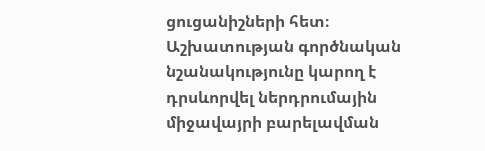ցուցանիշների հետ։ Աշխատության գործնական նշանակությունը կարող է դրսևորվել ներդրումային միջավայրի բարելավման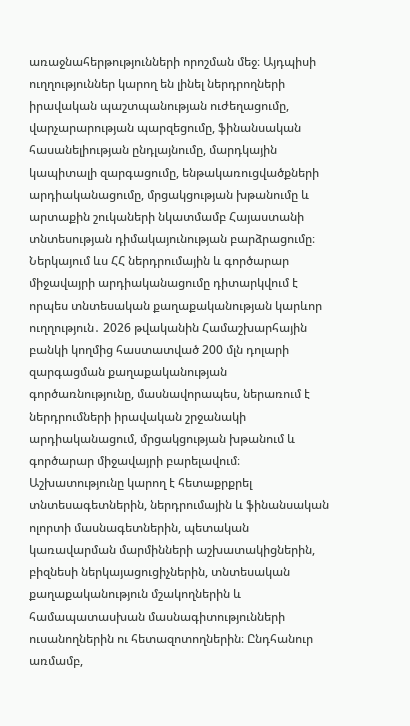առաջնահերթությունների որոշման մեջ։ Այդպիսի ուղղություններ կարող են լինել ներդրողների իրավական պաշտպանության ուժեղացումը, վարչարարության պարզեցումը, ֆինանսական հասանելիության ընդլայնումը, մարդկային կապիտալի զարգացումը, ենթակառուցվածքների արդիականացումը, մրցակցության խթանումը և արտաքին շուկաների նկատմամբ Հայաստանի տնտեսության դիմակայունության բարձրացումը։ Ներկայում ևս ՀՀ ներդրումային և գործարար միջավայրի արդիականացումը դիտարկվում է որպես տնտեսական քաղաքականության կարևոր ուղղություն․ 2026 թվականին Համաշխարհային բանկի կողմից հաստատված 200 մլն դոլարի զարգացման քաղաքականության գործառնությունը, մասնավորապես, ներառում է ներդրումների իրավական շրջանակի արդիականացում, մրցակցության խթանում և գործարար միջավայրի բարելավում։ Աշխատությունը կարող է հետաքրքրել տնտեսագետներին, ներդրումային և ֆինանսական ոլորտի մասնագետներին, պետական կառավարման մարմինների աշխատակիցներին, բիզնեսի ներկայացուցիչներին, տնտեսական քաղաքականություն մշակողներին և համապատասխան մասնագիտությունների ուսանողներին ու հետազոտողներին։ Ընդհանուր առմամբ,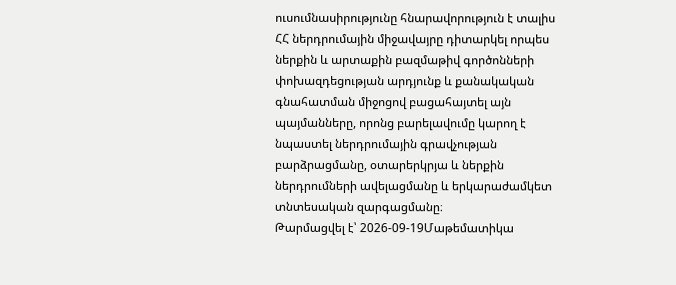ուսումնասիրությունը հնարավորություն է տալիս ՀՀ ներդրումային միջավայրը դիտարկել որպես ներքին և արտաքին բազմաթիվ գործոնների փոխազդեցության արդյունք և քանակական գնահատման միջոցով բացահայտել այն պայմանները, որոնց բարելավումը կարող է նպաստել ներդրումային գրավչության բարձրացմանը, օտարերկրյա և ներքին ներդրումների ավելացմանը և երկարաժամկետ տնտեսական զարգացմանը։
Թարմացվել է՝ 2026-09-19Մաթեմատիկա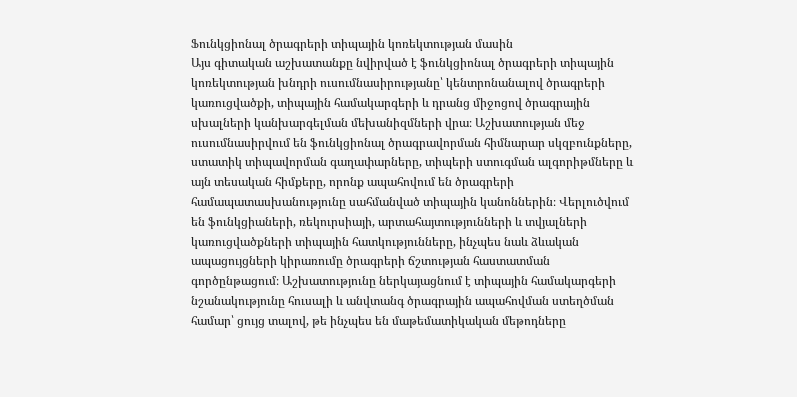Ֆունկցիոնալ ծրագրերի տիպային կոռեկտության մասին
Այս գիտական աշխատանքը նվիրված է ֆունկցիոնալ ծրագրերի տիպային կոռեկտության խնդրի ուսումնասիրությանը՝ կենտրոնանալով ծրագրերի կառուցվածքի, տիպային համակարգերի և դրանց միջոցով ծրագրային սխալների կանխարգելման մեխանիզմների վրա։ Աշխատության մեջ ուսումնասիրվում են ֆունկցիոնալ ծրագրավորման հիմնարար սկզբունքները, ստատիկ տիպավորման գաղափարները, տիպերի ստուգման ալգորիթմները և այն տեսական հիմքերը, որոնք ապահովում են ծրագրերի համապատասխանությունը սահմանված տիպային կանոններին։ Վերլուծվում են ֆունկցիաների, ռեկուրսիայի, արտահայտությունների և տվյալների կառուցվածքների տիպային հատկությունները, ինչպես նաև ձևական ապացույցների կիրառումը ծրագրերի ճշտության հաստատման գործընթացում։ Աշխատությունը ներկայացնում է տիպային համակարգերի նշանակությունը հուսալի և անվտանգ ծրագրային ապահովման ստեղծման համար՝ ցույց տալով, թե ինչպես են մաթեմատիկական մեթոդները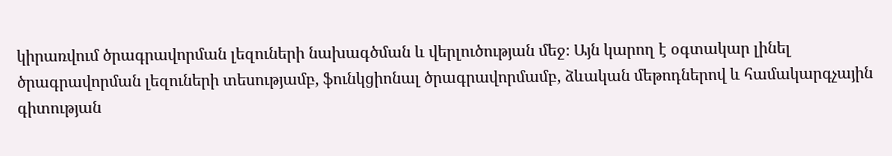կիրառվում ծրագրավորման լեզուների նախագծման և վերլուծության մեջ։ Այն կարող է օգտակար լինել ծրագրավորման լեզուների տեսությամբ, ֆունկցիոնալ ծրագրավորմամբ, ձևական մեթոդներով և համակարգչային գիտության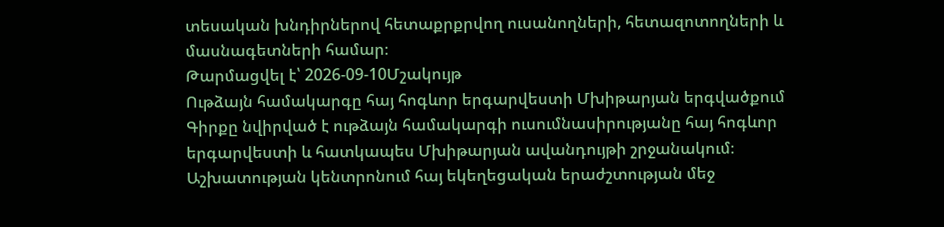տեսական խնդիրներով հետաքրքրվող ուսանողների, հետազոտողների և մասնագետների համար։
Թարմացվել է՝ 2026-09-10Մշակույթ
Ութձայն համակարգը հայ հոգևոր երգարվեստի Մխիթարյան երգվածքում
Գիրքը նվիրված է ութձայն համակարգի ուսումնասիրությանը հայ հոգևոր երգարվեստի և հատկապես Մխիթարյան ավանդույթի շրջանակում։ Աշխատության կենտրոնում հայ եկեղեցական երաժշտության մեջ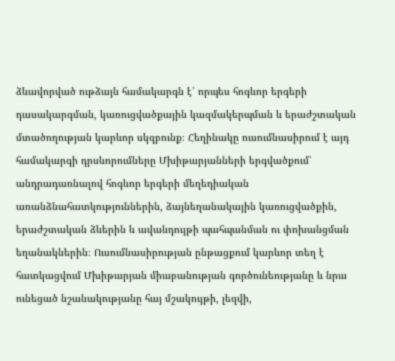ձևավորված ութձայն համակարգն է՝ որպես հոգևոր երգերի դասակարգման, կառուցվածքային կազմակերպման և երաժշտական մտածողության կարևոր սկզբունք։ Հեղինակը ուսումնասիրում է այդ համակարգի դրսևորումները Մխիթարյանների երգվածքում՝ անդրադառնալով հոգևոր երգերի մեղեդիական առանձնահատկություններին, ձայնեղանակային կառուցվածքին, երաժշտական ձևերին և ավանդույթի պահպանման ու փոխանցման եղանակներին։ Ուսումնասիրության ընթացքում կարևոր տեղ է հատկացվում Մխիթարյան միաբանության գործունեությանը և նրա ունեցած նշանակությանը հայ մշակույթի, լեզվի,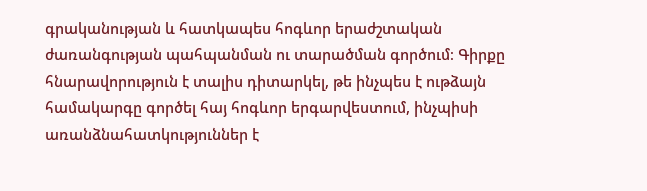գրականության և հատկապես հոգևոր երաժշտական ժառանգության պահպանման ու տարածման գործում։ Գիրքը հնարավորություն է տալիս դիտարկել, թե ինչպես է ութձայն համակարգը գործել հայ հոգևոր երգարվեստում, ինչպիսի առանձնահատկություններ է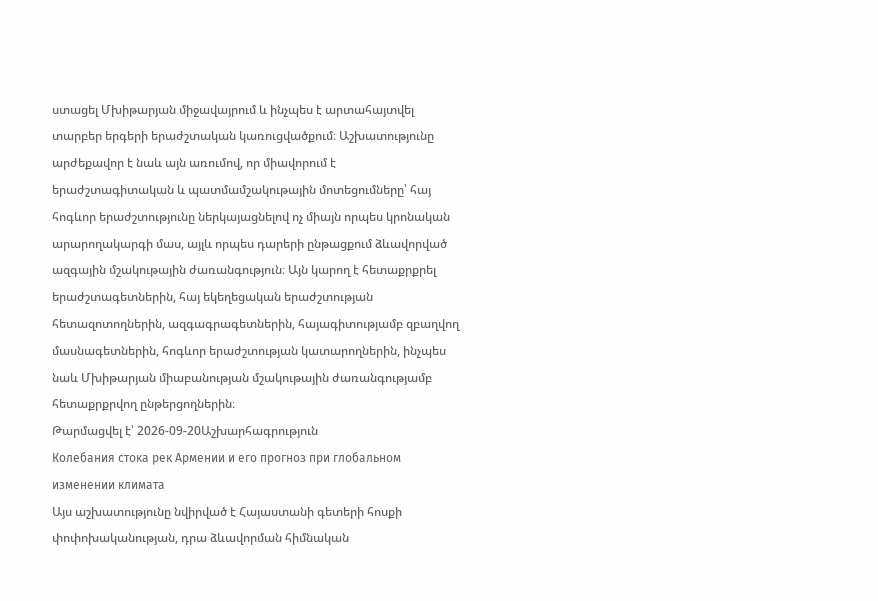ստացել Մխիթարյան միջավայրում և ինչպես է արտահայտվել տարբեր երգերի երաժշտական կառուցվածքում։ Աշխատությունը արժեքավոր է նաև այն առումով, որ միավորում է երաժշտագիտական և պատմամշակութային մոտեցումները՝ հայ հոգևոր երաժշտությունը ներկայացնելով ոչ միայն որպես կրոնական արարողակարգի մաս, այլև որպես դարերի ընթացքում ձևավորված ազգային մշակութային ժառանգություն։ Այն կարող է հետաքրքրել երաժշտագետներին, հայ եկեղեցական երաժշտության հետազոտողներին, ազգագրագետներին, հայագիտությամբ զբաղվող մասնագետներին, հոգևոր երաժշտության կատարողներին, ինչպես նաև Մխիթարյան միաբանության մշակութային ժառանգությամբ հետաքրքրվող ընթերցողներին։
Թարմացվել է՝ 2026-09-20Աշխարհագրություն
Колебания стока рек Армении и его прогноз при глобальном изменении климата
Այս աշխատությունը նվիրված է Հայաստանի գետերի հոսքի փոփոխականության, դրա ձևավորման հիմնական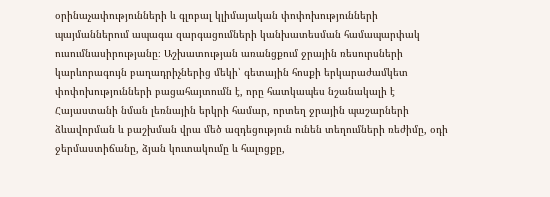օրինաչափությունների և գլոբալ կլիմայական փոփոխությունների պայմաններում ապագա զարգացումների կանխատեսման համապարփակ ուսումնասիրությանը։ Աշխատության առանցքում ջրային ռեսուրսների կարևորագույն բաղադրիչներից մեկի՝ գետային հոսքի երկարաժամկետ փոփոխությունների բացահայտումն է, որը հատկապես նշանակալի է Հայաստանի նման լեռնային երկրի համար, որտեղ ջրային պաշարների ձևավորման և բաշխման վրա մեծ ազդեցություն ունեն տեղումների ռեժիմը, օդի ջերմաստիճանը, ձյան կուտակումը և հալոցքը,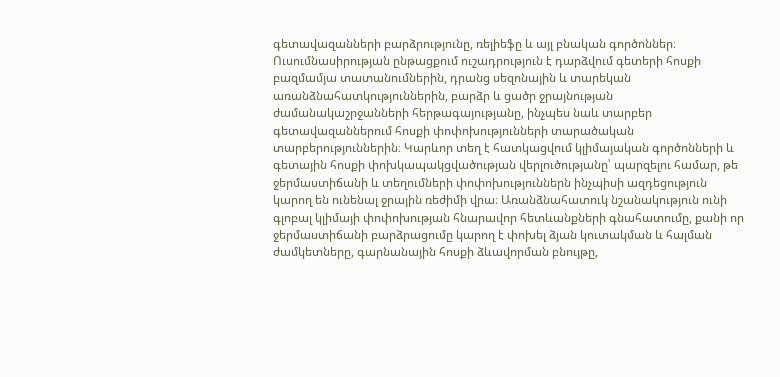գետավազանների բարձրությունը, ռելիեֆը և այլ բնական գործոններ։ Ուսումնասիրության ընթացքում ուշադրություն է դարձվում գետերի հոսքի բազմամյա տատանումներին, դրանց սեզոնային և տարեկան առանձնահատկություններին, բարձր և ցածր ջրայնության ժամանակաշրջանների հերթագայությանը, ինչպես նաև տարբեր գետավազաններում հոսքի փոփոխությունների տարածական տարբերություններին։ Կարևոր տեղ է հատկացվում կլիմայական գործոնների և գետային հոսքի փոխկապակցվածության վերլուծությանը՝ պարզելու համար, թե ջերմաստիճանի և տեղումների փոփոխություններն ինչպիսի ազդեցություն կարող են ունենալ ջրային ռեժիմի վրա։ Առանձնահատուկ նշանակություն ունի գլոբալ կլիմայի փոփոխության հնարավոր հետևանքների գնահատումը, քանի որ ջերմաստիճանի բարձրացումը կարող է փոխել ձյան կուտակման և հալման ժամկետները, գարնանային հոսքի ձևավորման բնույթը,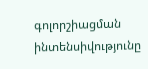գոլորշիացման ինտենսիվությունը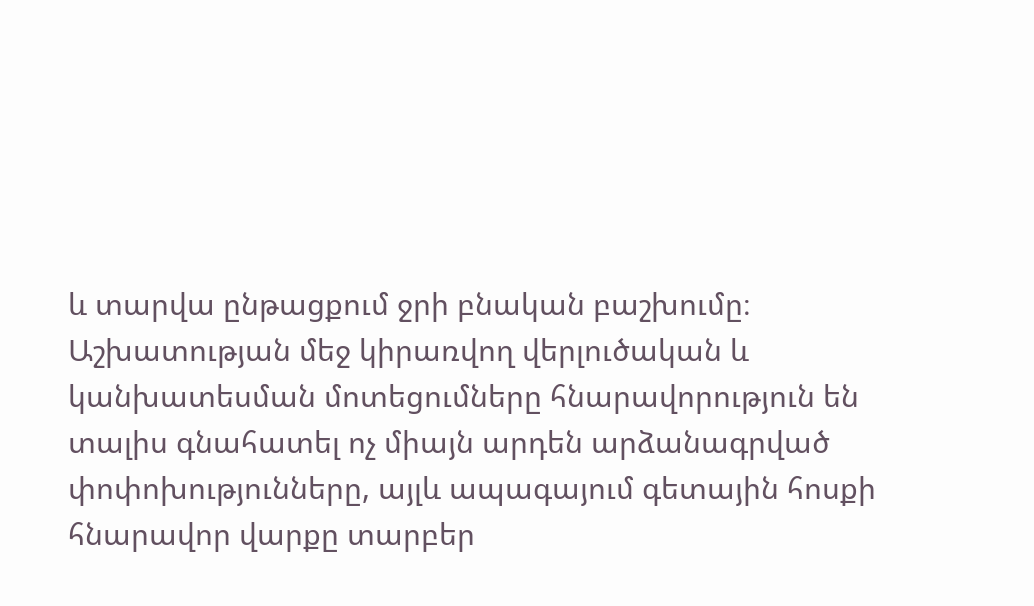և տարվա ընթացքում ջրի բնական բաշխումը։ Աշխատության մեջ կիրառվող վերլուծական և կանխատեսման մոտեցումները հնարավորություն են տալիս գնահատել ոչ միայն արդեն արձանագրված փոփոխությունները, այլև ապագայում գետային հոսքի հնարավոր վարքը տարբեր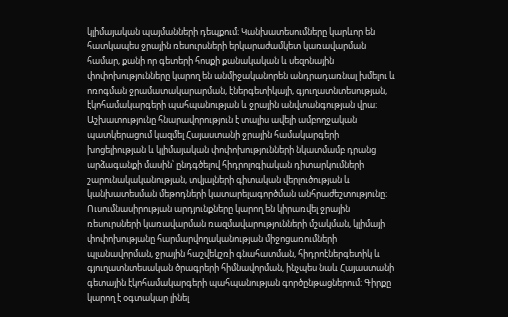կլիմայական պայմանների դեպքում։ Կանխատեսումները կարևոր են հատկապես ջրային ռեսուրսների երկարաժամկետ կառավարման համար, քանի որ գետերի հոսքի քանակական և սեզոնային փոփոխությունները կարող են անմիջականորեն անդրադառնալ խմելու և ոռոգման ջրամատակարարման, էներգետիկայի, գյուղատնտեսության, էկոհամակարգերի պահպանության և ջրային անվտանգության վրա։ Աշխատությունը հնարավորություն է տալիս ավելի ամբողջական պատկերացում կազմել Հայաստանի ջրային համակարգերի խոցելիության և կլիմայական փոփոխությունների նկատմամբ դրանց արձագանքի մասին՝ ընդգծելով հիդրոլոգիական դիտարկումների շարունակականության, տվյալների գիտական վերլուծության և կանխատեսման մեթոդների կատարելագործման անհրաժեշտությունը։ Ուսումնասիրության արդյունքները կարող են կիրառվել ջրային ռեսուրսների կառավարման ռազմավարությունների մշակման, կլիմայի փոփոխությանը հարմարվողականության միջոցառումների պլանավորման, ջրային հաշվեկշռի գնահատման, հիդրոէներգետիկ և գյուղատնտեսական ծրագրերի հիմնավորման, ինչպես նաև Հայաստանի գետային էկոհամակարգերի պահպանության գործընթացներում։ Գիրքը կարող է օգտակար լինել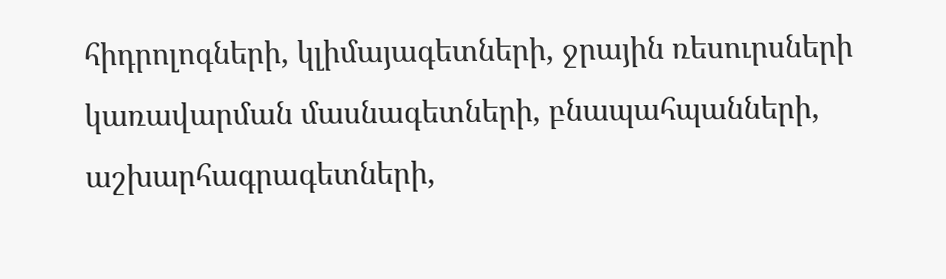հիդրոլոգների, կլիմայագետների, ջրային ռեսուրսների կառավարման մասնագետների, բնապահպանների, աշխարհագրագետների,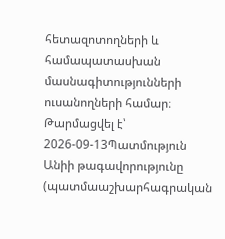հետազոտողների և համապատասխան մասնագիտությունների ուսանողների համար։
Թարմացվել է՝ 2026-09-13Պատմություն
Անիի թագավորությունը (պատմաաշխարհագրական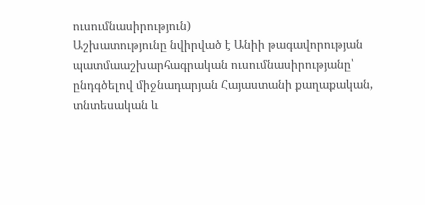ուսումնասիրություն)
Աշխատությունը նվիրված է Անիի թագավորության պատմաաշխարհագրական ուսումնասիրությանը՝ ընդգծելով միջնադարյան Հայաստանի քաղաքական, տնտեսական և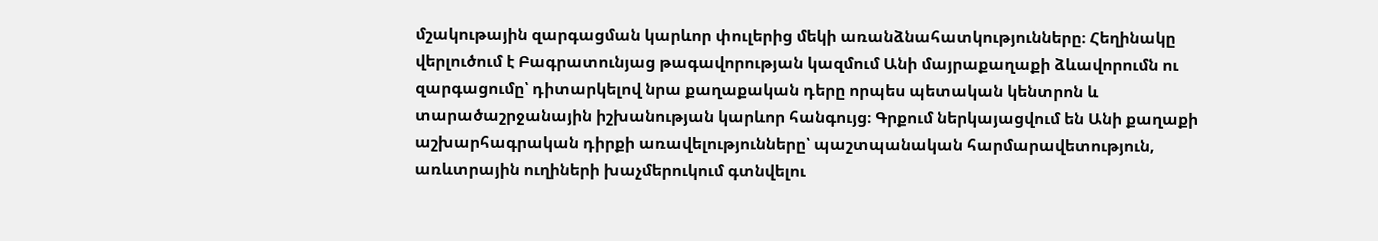մշակութային զարգացման կարևոր փուլերից մեկի առանձնահատկությունները։ Հեղինակը վերլուծում է Բագրատունյաց թագավորության կազմում Անի մայրաքաղաքի ձևավորումն ու զարգացումը՝ դիտարկելով նրա քաղաքական դերը որպես պետական կենտրոն և տարածաշրջանային իշխանության կարևոր հանգույց։ Գրքում ներկայացվում են Անի քաղաքի աշխարհագրական դիրքի առավելությունները՝ պաշտպանական հարմարավետություն, առևտրային ուղիների խաչմերուկում գտնվելու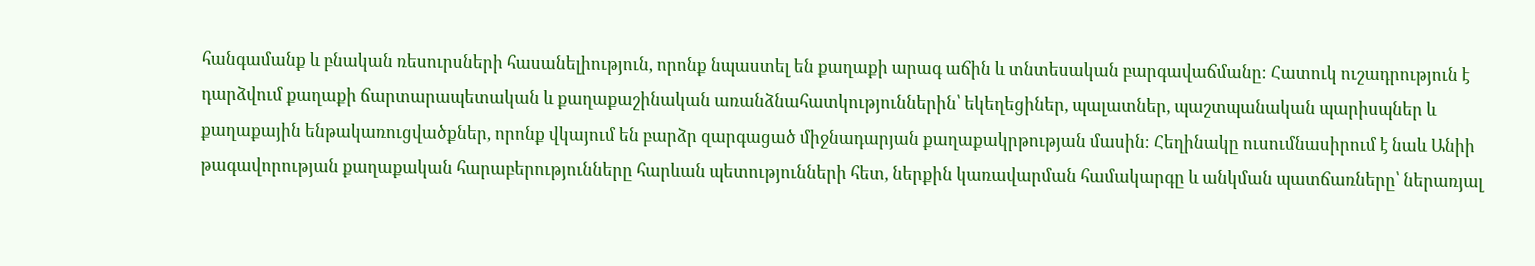հանգամանք և բնական ռեսուրսների հասանելիություն, որոնք նպաստել են քաղաքի արագ աճին և տնտեսական բարգավաճմանը։ Հատուկ ուշադրություն է դարձվում քաղաքի ճարտարապետական և քաղաքաշինական առանձնահատկություններին՝ եկեղեցիներ, պալատներ, պաշտպանական պարիսպներ և քաղաքային ենթակառուցվածքներ, որոնք վկայում են բարձր զարգացած միջնադարյան քաղաքակրթության մասին։ Հեղինակը ուսումնասիրում է նաև Անիի թագավորության քաղաքական հարաբերությունները հարևան պետությունների հետ, ներքին կառավարման համակարգը և անկման պատճառները՝ ներառյալ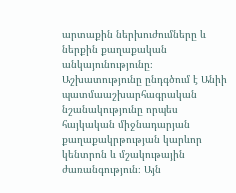արտաքին ներխուժումները և ներքին քաղաքական անկայունությունը։ Աշխատությունը ընդգծում է Անիի պատմաաշխարհագրական նշանակությունը որպես հայկական միջնադարյան քաղաքակրթության կարևոր կենտրոն և մշակութային ժառանգություն։ Այն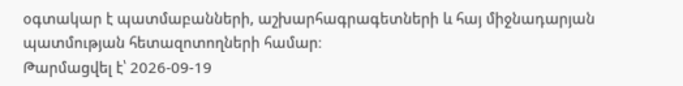օգտակար է պատմաբանների, աշխարհագրագետների և հայ միջնադարյան պատմության հետազոտողների համար։
Թարմացվել է՝ 2026-09-19